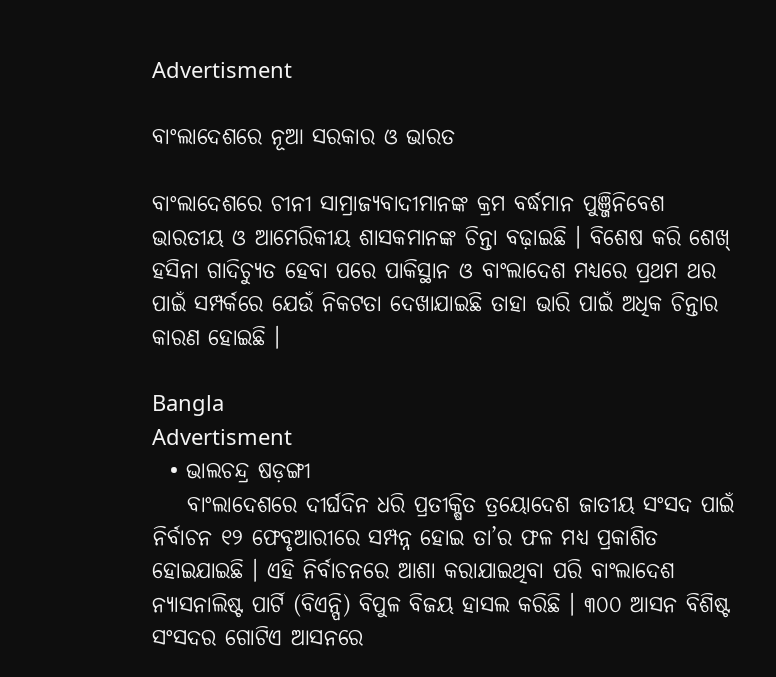Advertisment

ବାଂଲାଦେଶରେ ନୂଆ ସରକାର ଓ ଭାରତ

ବାଂଲାଦେଶରେ ଚୀନୀ ସାମ୍ରାଜ୍ୟବାଦୀମାନଙ୍କ କ୍ରମ ବର୍ଦ୍ଧମାନ ପୁଞ୍ଜିନିବେଶ ଭାରତୀୟ ଓ ଆମେରିକୀୟ ଶାସକମାନଙ୍କ ଚିନ୍ତା ବଢ଼ାଇଛି । ବିଶେଷ କରି ଶେଖ୍ ହସିନା ଗାଦିଚ୍ୟୁତ ହେବା ପରେ ପାକିସ୍ଥାନ ଓ ବାଂଲାଦେଶ ମଧ୍ୟରେ ପ୍ରଥମ ଥର ପାଇଁ ସମ୍ପର୍କରେ ଯେଉଁ ନିକଟତା ଦେଖାଯାଇଛି ତାହା ଭାରି ପାଇଁ ଅଧିକ ଚିନ୍ତାର କାରଣ ହୋଇଛି ।

Bangla
Advertisment
  • ଭାଲଚନ୍ଦ୍ର ଷଡ଼ଙ୍ଗୀ
    ବାଂଲାଦେଶରେ ଦୀର୍ଘଦିନ ଧରି ପ୍ରତୀକ୍ଷିତ ତ୍ରୟୋଦେଶ ଜାତୀୟ ସଂସଦ ପାଇଁ ନିର୍ବାଚନ ୧୨ ଫେବୃଆରୀରେ ସମ୍ପନ୍ନ ହୋଇ ତା’ର ଫଳ ମଧ୍ୟ ପ୍ରକାଶିତ ହୋଇଯାଇଛି । ଏହି ନିର୍ବାଚନରେ ଆଶା କରାଯାଇଥିବା ପରି ବାଂଲାଦେଶ ନ୍ୟାସନାଲିଷ୍ଟ ପାର୍ଟି (ବିଏନ୍ପି) ବିପୁଳ ବିଜୟ ହାସଲ କରିଛି । ୩୦୦ ଆସନ ବିଶିଷ୍ଟ ସଂସଦର ଗୋଟିଏ ଆସନରେ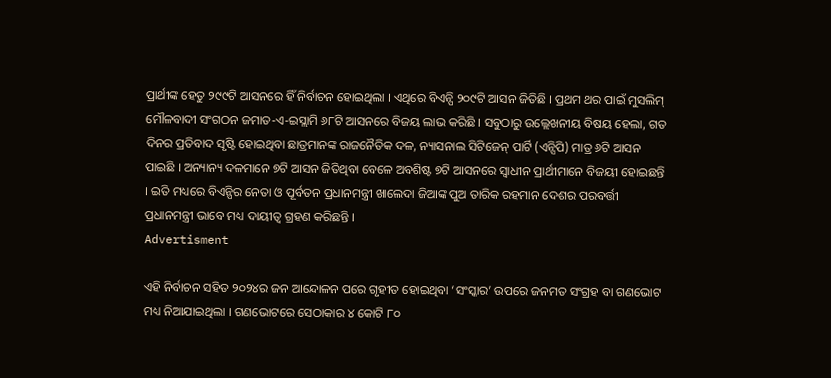ପ୍ରାର୍ଥୀଙ୍କ ହେତୁ ୨୯୯ଟି ଆସନରେ ହିଁ ନିର୍ବାଚନ ହୋଇଥିଲା । ଏଥିରେ ବିଏନ୍ପି ୨୦୯ଟି ଆସନ ଜିତିଛି । ପ୍ରଥମ ଥର ପାଇଁ ମୁସଲିମ୍ ମୌଳବାଦୀ ସଂଗଠନ ଜମାତ-ଏ-ଇସ୍ଲାମି ୬୮ଟି ଆସନରେ ବିଜୟ ଲାଭ କରିଛି । ସବୁଠାରୁ ଉଲ୍ଲେଖନୀୟ ବିଷୟ ହେଲା, ଗତ ଦିନର ପ୍ରତିବାଦ ସୃଷ୍ଟି ହୋଇଥିବା ଛାତ୍ରମାନଙ୍କ ରାଜନୈତିକ ଦଳ, ନ୍ୟାସନାଲ ସିଟିଜେନ୍ ପାର୍ଟି (ଏନ୍ସିପି) ମାତ୍ର ୬ଟି ଆସନ ପାଇଛି । ଅନ୍ୟାନ୍ୟ ଦଳମାନେ ୭ଟି ଆସନ ଜିତିଥିବା ବେଳେ ଅବଶିଷ୍ଟ ୭ଟି ଆସନରେ ସ୍ୱାଧୀନ ପ୍ରାର୍ଥୀମାନେ ବିଜୟୀ ହୋଇଛନ୍ତି । ଇତି ମଧ୍ୟରେ ବିଏନ୍ପିର ନେତା ଓ ପୂର୍ବତନ ପ୍ରଧାନମନ୍ତ୍ରୀ ଖାଲେଦା ଜିଆଙ୍କ ପୁଅ ତାରିକ ରହମାନ ଦେଶର ପରବର୍ତ୍ତୀ ପ୍ରଧାନମନ୍ତ୍ରୀ ଭାବେ ମଧ୍ୟ ଦାୟୀତ୍ୱ ଗ୍ରହଣ କରିଛନ୍ତି ।
Advertisment

ଏହି ନିର୍ବାଚନ ସହିତ ୨୦୨୪ର ଜନ ଆନ୍ଦୋଳନ ପରେ ଗୃହୀତ ହୋଇଥିବା ‘ସଂସ୍କାର’ ଉପରେ ଜନମତ ସଂଗ୍ରହ ବା ଗଣଭୋଟ ମଧ୍ୟ ନିଆଯାଇଥିଲା । ଗଣଭୋଟରେ ସେଠାକାର ୪ କୋଟି ୮୦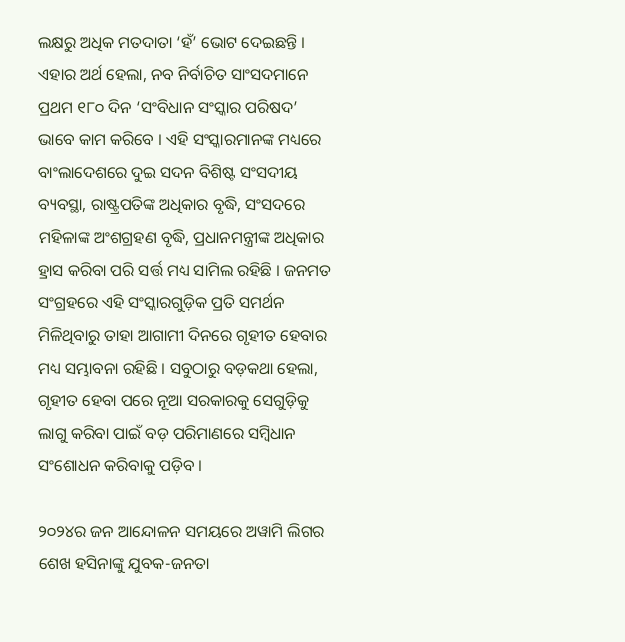ଲକ୍ଷରୁ ଅଧିକ ମତଦାତା ‘ହଁ’ ଭୋଟ ଦେଇଛନ୍ତି । ଏହାର ଅର୍ଥ ହେଲା, ନବ ନିର୍ବାଚିତ ସାଂସଦମାନେ ପ୍ରଥମ ୧୮୦ ଦିନ ‘ସଂବିଧାନ ସଂସ୍କାର ପରିଷଦ’ ଭାବେ କାମ କରିବେ । ଏହି ସଂସ୍କାରମାନଙ୍କ ମଧ୍ୟରେ ବାଂଲାଦେଶରେ ଦୁଇ ସଦନ ବିଶିଷ୍ଟ ସଂସଦୀୟ ବ୍ୟବସ୍ଥା, ରାଷ୍ଟ୍ରପତିଙ୍କ ଅଧିକାର ବୃଦ୍ଧି, ସଂସଦରେ ମହିଳାଙ୍କ ଅଂଶଗ୍ରହଣ ବୃଦ୍ଧି, ପ୍ରଧାନମନ୍ତ୍ରୀଙ୍କ ଅଧିକାର ହ୍ରାସ କରିବା ପରି ସର୍ତ୍ତ ମଧ୍ୟ ସାମିଲ ରହିଛି । ଜନମତ ସଂଗ୍ରହରେ ଏହି ସଂସ୍କାରଗୁଡ଼ିକ ପ୍ରତି ସମର୍ଥନ ମିଳିଥିବାରୁ ତାହା ଆଗାମୀ ଦିନରେ ଗୃହୀତ ହେବାର ମଧ୍ୟ ସମ୍ଭାବନା ରହିଛି । ସବୁଠାରୁ ବଡ଼କଥା ହେଲା, ଗୃହୀତ ହେବା ପରେ ନୂଆ ସରକାରକୁ ସେଗୁଡ଼ିକୁ ଲାଗୁ କରିବା ପାଇଁ ବଡ଼ ପରିମାଣରେ ସମ୍ବିଧାନ ସଂଶୋଧନ କରିବାକୁ ପଡ଼ିବ ।

୨୦୨୪ର ଜନ ଆନ୍ଦୋଳନ ସମୟରେ ଅୱାମି ଲିଗର ଶେଖ ହସିନାଙ୍କୁ ଯୁବକ-ଜନତା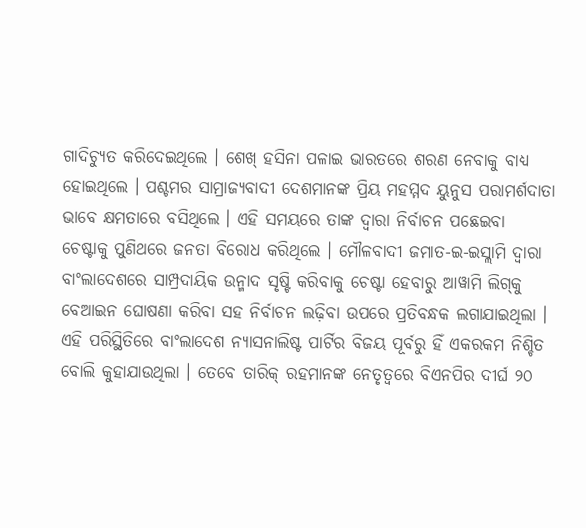ଗାଦିଚ୍ୟୁତ କରିଦେଇଥିଲେ । ଶେଖ୍ ହସିନା ପଳାଇ ଭାରତରେ ଶରଣ ନେବାକୁ ବାଧ୍ୟ ହୋଇଥିଲେ । ପଶ୍ଚମର ସାମ୍ରାଜ୍ୟବାଦୀ ଦେଶମାନଙ୍କ ପ୍ରିୟ ମହମ୍ମଦ ୟୁନୁସ ପରାମର୍ଶଦାତା ଭାବେ କ୍ଷମତାରେ ବସିଥିଲେ । ଏହି ସମୟରେ ତାଙ୍କ ଦ୍ୱାରା ନିର୍ବାଚନ ପଛେଇବା ଚେଷ୍ଟାକୁ ପୁଣିଥରେ ଜନତା ବିରୋଧ କରିଥିଲେ । ମୌଳବାଦୀ ଜମାତ-ଇ-ଇସ୍ଲାମି ଦ୍ୱାରା ବାଂଲାଦେଶରେ ସାମ୍ପ୍ରଦାୟିକ ଉନ୍ମାଦ ସୃଷ୍ଟି କରିବାକୁ ଚେଷ୍ଟା ହେବାରୁ ଆୱାମି ଲିଗ୍‌କୁ ବେଆଇନ ଘୋଷଣା କରିବା ସହ ନିର୍ବାଚନ ଲଢ଼ିବା ଉପରେ ପ୍ରତିବନ୍ଧକ ଲଗାଯାଇଥିଲା । ଏହି ପରିସ୍ଥିତିରେ ବାଂଲାଦେଶ ନ୍ୟାସନାଲିଷ୍ଟ ପାର୍ଟିର ବିଜୟ ପୂର୍ବରୁ ହିଁ ଏକରକମ ନିଶ୍ଚିତ ବୋଲି କୁହାଯାଉଥିଲା । ତେବେ ତାରିକ୍ ରହମାନଙ୍କ ନେତୃତ୍ୱରେ ବିଏନପିର ଦୀର୍ଘ ୨୦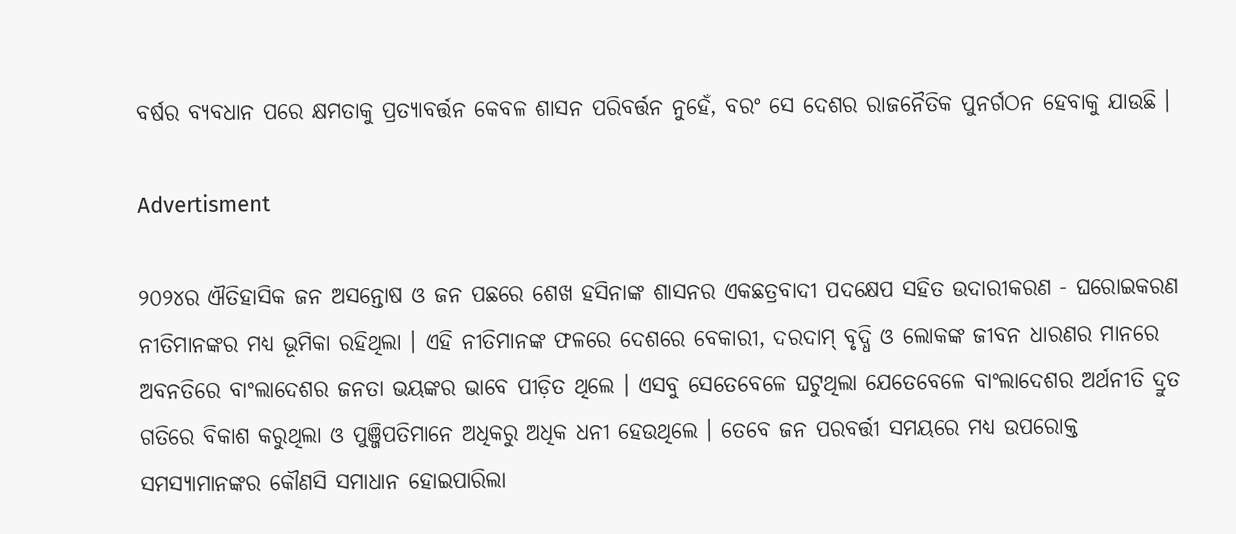ବର୍ଷର ବ୍ୟବଧାନ ପରେ କ୍ଷମତାକୁ ପ୍ରତ୍ୟାବର୍ତ୍ତନ କେବଳ ଶାସନ ପରିବର୍ତ୍ତନ ନୁହେଁ, ବରଂ ସେ ଦେଶର ରାଜନୈତିକ ପୁନର୍ଗଠନ ହେବାକୁ ଯାଉଛି ।

Advertisment

୨୦୨୪ର ଐତିହାସିକ ଜନ ଅସନ୍ତୋଷ ଓ ଜନ ପଛରେ ଶେଖ ହସିନାଙ୍କ ଶାସନର ଏକଛତ୍ରବାଦୀ ପଦକ୍ଷେପ ସହିତ ଉଦାରୀକରଣ - ଘରୋଇକରଣ ନୀତିମାନଙ୍କର ମଧ୍ୟ ଭୂମିକା ରହିଥିଲା । ଏହି ନୀତିମାନଙ୍କ ଫଳରେ ଦେଶରେ ବେକାରୀ, ଦରଦାମ୍ ବୃଦ୍ଧି ଓ ଲୋକଙ୍କ ଜୀବନ ଧାରଣର ମାନରେ ଅବନତିରେ ବାଂଲାଦେଶର ଜନତା ଭୟଙ୍କର ଭାବେ ପୀଡ଼ିତ ଥିଲେ । ଏସବୁ ସେତେବେଳେ ଘଟୁଥିଲା ଯେତେବେଳେ ବାଂଲାଦେଶର ଅର୍ଥନୀତି ଦ୍ରୁତ ଗତିରେ ବିକାଶ କରୁଥିଲା ଓ ପୁଞ୍ଜିପତିମାନେ ଅଧିକରୁ ଅଧିକ ଧନୀ ହେଉଥିଲେ । ତେବେ ଜନ ପରବର୍ତ୍ତୀ ସମୟରେ ମଧ୍ୟ ଉପରୋକ୍ତ  ସମସ୍ୟାମାନଙ୍କର କୌଣସି ସମାଧାନ ହୋଇପାରିଲା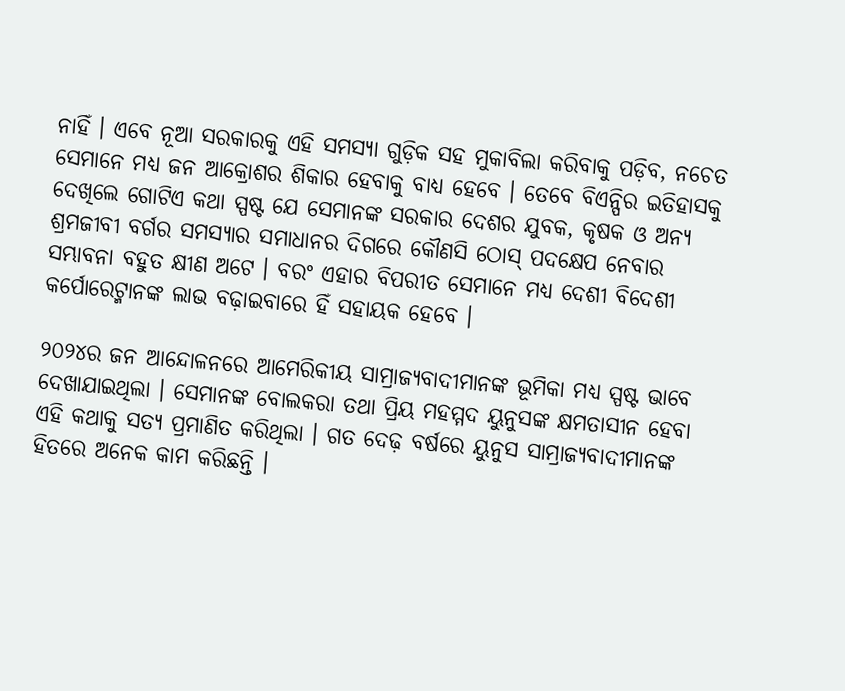ନାହିଁ । ଏବେ ନୂଆ ସରକାରକୁ ଏହି ସମସ୍ୟା ଗୁଡ଼ିକ ସହ ମୁକାବିଲା କରିବାକୁ ପଡ଼ିବ, ନଚେତ ସେମାନେ ମଧ୍ୟ ଜନ ଆକ୍ରୋଶର ଶିକାର ହେବାକୁ ବାଧ୍ୟ ହେବେ । ତେବେ ବିଏନ୍ପିର ଇତିହାସକୁ ଦେଖିଲେ ଗୋଟିଏ କଥା ସ୍ପଷ୍ଟ ଯେ ସେମାନଙ୍କ ସରକାର ଦେଶର ଯୁବକ, କୃଷକ ଓ ଅନ୍ୟ ଶ୍ରମଜୀବୀ ବର୍ଗର ସମସ୍ୟାର ସମାଧାନର ଦିଗରେ କୌଣସି ଠୋସ୍ ପଦକ୍ଷେପ ନେବାର ସମ୍ଭାବନା ବହୁତ କ୍ଷୀଣ ଅଟେ । ବରଂ ଏହାର ବିପରୀତ ସେମାନେ ମଧ୍ୟ ଦେଶୀ ବିଦେଶୀ କର୍ପୋରେଟ୍ମାନଙ୍କ ଲାଭ ବଢ଼ାଇବାରେ ହିଁ ସହାୟକ ହେବେ ।

୨୦୨୪ର ଜନ ଆନ୍ଦୋଳନରେ ଆମେରିକୀୟ ସାମ୍ରାଜ୍ୟବାଦୀମାନଙ୍କ ଭୂମିକା ମଧ୍ୟ ସ୍ପଷ୍ଟ ଭାବେ ଦେଖାଯାଇଥିଲା । ସେମାନଙ୍କ ବୋଲକରା ତଥା ପ୍ରିୟ ମହମ୍ମଦ ୟୁନୁସଙ୍କ କ୍ଷମତାସୀନ ହେବା ଏହି କଥାକୁ ସତ୍ୟ ପ୍ରମାଣିତ କରିଥିଲା । ଗତ ଦେଢ଼ ବର୍ଷରେ ୟୁନୁସ ସାମ୍ରାଜ୍ୟବାଦୀମାନଙ୍କ ହିତରେ ଅନେକ କାମ କରିଛନ୍ତି ।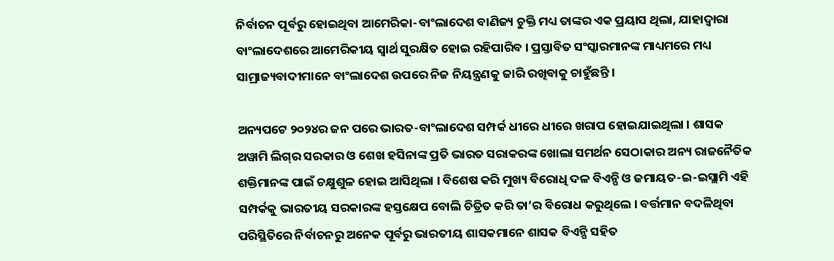ନିର୍ବାଚନ ପୂର୍ବରୁ ହୋଇଥିବା ଆମେରିକା-ବାଂଲାଦେଶ ବାଣିଜ୍ୟ ଚୁକ୍ତି ମଧ୍ୟ ତାଙ୍କର ଏକ ପ୍ରୟାସ ଥିଲା, ଯାହାଦ୍ୱାରା ବାଂଲାଦେଶରେ ଆମେରିକୀୟ ସ୍ୱାର୍ଥ ସୁରକ୍ଷିତ ହୋଇ ରହିପାରିବ । ପ୍ରସ୍ତାବିତ ସଂସ୍କାରମାନଙ୍କ ମାଧ୍ୟମରେ ମଧ୍ୟ ସାମ୍ରାଜ୍ୟବାଦୀମାନେ ବାଂଲାଦେଶ ଉପରେ ନିଜ ନିୟନ୍ତ୍ରଣକୁ ଜାରି ରଖିବାକୁ ଚାହୁଁଛନ୍ତି ।

ଅନ୍ୟପଟେ ୨୦୨୪ର ଜନ ପରେ ଭାରତ-ବାଂଲାଦେଶ ସମ୍ପର୍କ ଧୀରେ ଧୀରେ ଖରାପ ହୋଇଯାଇଥିଲା । ଶାସକ ଅୱାମି ଲିଗ୍‌ର ସରକାର ଓ ଶେଖ ହସିନାଙ୍କ ପ୍ରତି ଭାରତ ସରାକରଙ୍କ ଖୋଲା ସମର୍ଥନ ସେଠାକାର ଅନ୍ୟ ରାଜନୈତିକ ଶକ୍ତିମାନଙ୍କ ପାଇଁ ଚକ୍ଷୁଶୁଳ ହୋଇ ଆସିଥିଲା । ବିଶେଷ କରି ମୁଖ୍ୟ ବିରୋଧି ଦଳ ବିଏନ୍ପି ଓ ଜମାୟତ-ଇ-ଇସ୍ଲାମି ଏହି ସମ୍ପର୍କକୁ ଭାରତୀୟ ସରକାରଙ୍କ ହସ୍ତକ୍ଷେପ ବୋଲି ଚିତ୍ରିତ କରି ତା’ର ବିରୋଧ କରୁଥିଲେ । ବର୍ତ୍ତମାନ ବଦଳିଥିବା ପରିସ୍ଥିତିରେ ନିର୍ବାଚନରୁ ଅନେକ ପୂର୍ବରୁ ଭାରତୀୟ ଶାସକମାନେ ଶାସକ ବିଏନ୍ପି ସହିତ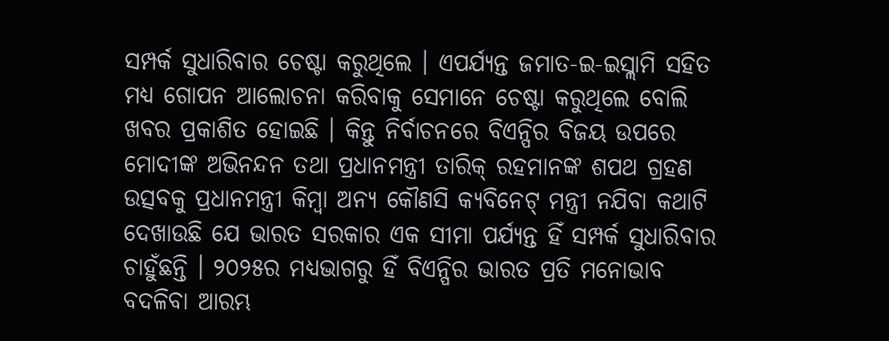ସମ୍ପର୍କ ସୁଧାରିବାର ଚେଷ୍ଟା କରୁଥିଲେ । ଏପର୍ଯ୍ୟନ୍ତ ଜମାତ-ଇ-ଇସ୍ଲାମି ସହିତ ମଧ୍ୟ ଗୋପନ ଆଲୋଚନା କରିବାକୁ ସେମାନେ ଚେଷ୍ଟା କରୁଥିଲେ ବୋଲି ଖବର ପ୍ରକାଶିତ ହୋଇଛି । କିନ୍ତୁ ନିର୍ବାଚନରେ ବିଏନ୍ପିର ବିଜୟ ଉପରେ ମୋଦୀଙ୍କ ଅଭିନନ୍ଦନ ତଥା ପ୍ରଧାନମନ୍ତ୍ରୀ ତାରିକ୍ ରହମାନଙ୍କ ଶପଥ ଗ୍ରହଣ ଉତ୍ସବକୁ ପ୍ରଧାନମନ୍ତ୍ରୀ କିମ୍ବା ଅନ୍ୟ କୌଣସି କ୍ୟବିନେଟ୍ ମନ୍ତ୍ରୀ ନଯିବା କଥାଟି ଦେଖାଉଛି ଯେ ଭାରତ ସରକାର ଏକ ସୀମା ପର୍ଯ୍ୟନ୍ତ ହିଁ ସମ୍ପର୍କ ସୁଧାରିବାର ଚାହୁଁଛନ୍ତି । ୨୦୨୫ର ମଧ୍ୟଭାଗରୁ ହିଁ ବିଏନ୍ପିର ଭାରତ ପ୍ରତି ମନୋଭାବ ବଦଳିବା ଆରମ୍ଭ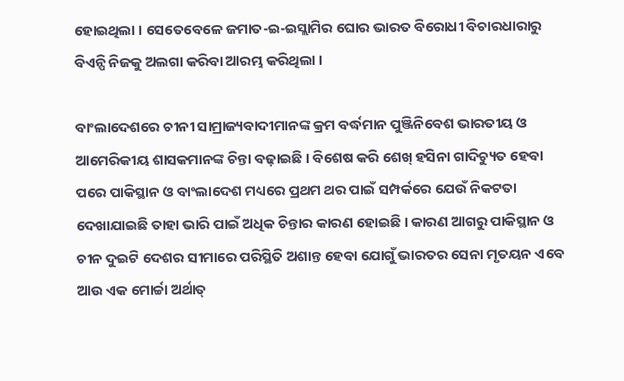ହୋଇଥିଲା । ସେତେବେଳେ ଜମାତ-ଇ-ଇସ୍ଲାମିର ଘୋର ଭାରତ ବିରୋଧୀ ବିଚାରଧାରାରୁ ବିଏନ୍ପି ନିଜକୁ ଅଲଗା କରିବା ଆରମ୍ଭ କରିଥିଲା ।

ବାଂଲାଦେଶରେ ଚୀନୀ ସାମ୍ରାଜ୍ୟବାଦୀମାନଙ୍କ କ୍ରମ ବର୍ଦ୍ଧମାନ ପୁଞ୍ଜିନିବେଶ ଭାରତୀୟ ଓ ଆମେରିକୀୟ ଶାସକମାନଙ୍କ ଚିନ୍ତା ବଢ଼ାଇଛି । ବିଶେଷ କରି ଶେଖ୍ ହସିନା ଗାଦିଚ୍ୟୁତ ହେବା ପରେ ପାକିସ୍ଥାନ ଓ ବାଂଲାଦେଶ ମଧ୍ୟରେ ପ୍ରଥମ ଥର ପାଇଁ ସମ୍ପର୍କରେ ଯେଉଁ ନିକଟତା ଦେଖାଯାଇଛି ତାହା ଭାରି ପାଇଁ ଅଧିକ ଚିନ୍ତାର କାରଣ ହୋଇଛି । କାରଣ ଆଗରୁ ପାକିସ୍ଥାନ ଓ ଚୀନ ଦୁଇଟି ଦେଶର ସୀମାରେ ପରିସ୍ଥିତି ଅଶାନ୍ତ ହେବା ଯୋଗୁଁ ଭାରତର ସେନା ମୃତୟନ ଏବେ ଆଉ ଏକ ମୋର୍ଚ୍ଚା ଅର୍ଥାତ୍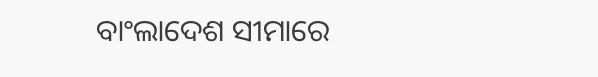ବାଂଲାଦେଶ ସୀମାରେ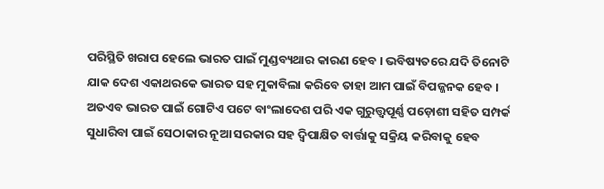ପରିସ୍ଥିତି ଖରାପ ହେଲେ ଭାରତ ପାଇଁ ମୁଣ୍ଡବ୍ୟଥାର କାରଣ ହେବ । ଭବିଷ୍ୟତରେ ଯଦି ତିନୋଟି ଯାକ ଦେଶ ଏକାଥରକେ ଭାରତ ସହ ମୁକାବିଲା କରିବେ ତାହା ଆମ ପାଇଁ ବିପଜ୍ଜନକ ହେବ । ଅତଏବ ଭାରତ ପାଇଁ ଗୋଟିଏ ପଟେ ବାଂଲାଦେଶ ପରି ଏକ ଗୁରୁତ୍ତ୍ୱପୂର୍ଣ୍ଣ ପଡ଼ୋଶୀ ସହିତ ସମ୍ପର୍କ ସୁଧାରିବା ପାଇଁ ସେଠାକାର ନୂଆ ସରକାର ସହ ଦ୍ୱିପାକ୍ଷିତ ବାର୍ତ୍ତାକୁ ସକ୍ରିୟ କରିବାକୁ ହେବ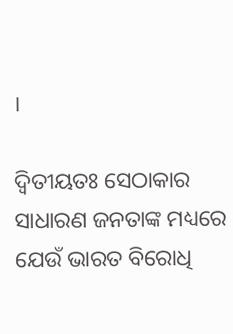।

ଦ୍ୱିତୀୟତଃ ସେଠାକାର ସାଧାରଣ ଜନତାଙ୍କ ମଧ୍ୟରେ ଯେଉଁ ଭାରତ ବିରୋଧି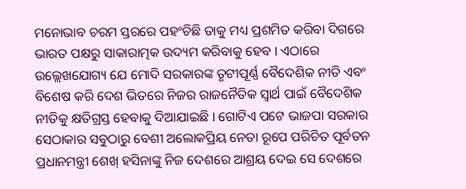ମନୋଭାବ ଚରମ ସ୍ତରରେ ପହଂଚିଛି ତାକୁ ମଧ୍ୟ ପ୍ରଶମିତ କରିବା ଦିଗରେ ଭାରତ ପକ୍ଷରୁ ସାକାରାତ୍ମକ ଉଦ୍ୟମ କରିବାକୁ ହେବ । ଏଠାରେ ଉଲ୍ଲେଖଯୋଗ୍ୟ ଯେ ମୋଦି ସରକାରଙ୍କ ତୃଟୀପୂର୍ଣ୍ଣ ବୈଦେଶିକ ନୀତି ଏବଂ ବିଶେଷ କରି ଦେଶ ଭିତରେ ନିଜର ରାଜନୈତିକ ସ୍ୱାର୍ଥ ପାଇଁ ବୈଦେଶିକ ନୀତିକୁ କ୍ଷତିଗ୍ରସ୍ତ ହେବାକୁ ଦିଆଯାଇଛି । ଗୋଟିଏ ପଟେ ଭାଜପା ସରକାର ସେଠାକାର ସବୁଠାରୁ ବେଶୀ ଅଲୋକପ୍ରିୟ ନେତା ରୂପେ ପରିଚିତ ପୂର୍ବତନ ପ୍ରଧାନମନ୍ତ୍ରୀ ଶେଖ୍ ହସିନାଙ୍କୁ ନିଜ ଦେଶରେ ଆଶ୍ରୟ ଦେଇ ସେ ଦେଶରେ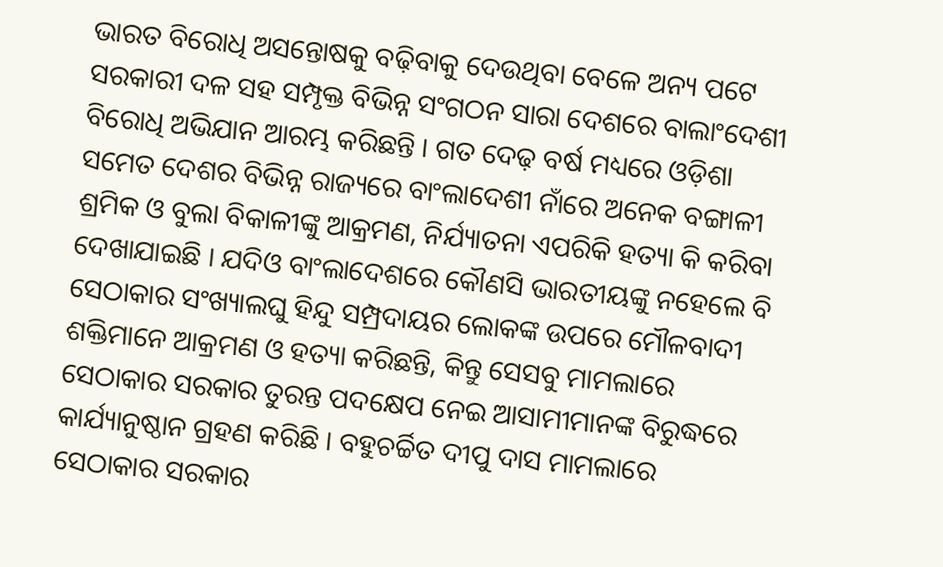ଭାରତ ବିରୋଧି ଅସନ୍ତୋଷକୁ ବଢ଼ିବାକୁ ଦେଉଥିବା ବେଳେ ଅନ୍ୟ ପଟେ ସରକାରୀ ଦଳ ସହ ସମ୍ପୃକ୍ତ ବିଭିନ୍ନ ସଂଗଠନ ସାରା ଦେଶରେ ବାଲାଂଦେଶୀ ବିରୋଧି ଅଭିଯାନ ଆରମ୍ଭ କରିଛନ୍ତି । ଗତ ଦେଢ଼ ବର୍ଷ ମଧ୍ୟରେ ଓଡ଼ିଶା ସମେତ ଦେଶର ବିଭିନ୍ନ ରାଜ୍ୟରେ ବାଂଲାଦେଶୀ ନାଁରେ ଅନେକ ବଙ୍ଗାଳୀ ଶ୍ରମିକ ଓ ବୁଲା ବିକାଳୀଙ୍କୁ ଆକ୍ରମଣ, ନିର୍ଯ୍ୟାତନା ଏପରିକି ହତ୍ୟା କି କରିବା ଦେଖାଯାଇଛି । ଯଦିଓ ବାଂଲାଦେଶରେ କୌଣସି ଭାରତୀୟଙ୍କୁ ନହେଲେ ବି ସେଠାକାର ସଂଖ୍ୟାଲଘୁ ହିନ୍ଦୁ ସମ୍ପ୍ରଦାୟର ଲୋକଙ୍କ ଉପରେ ମୌଳବାଦୀ ଶକ୍ତିମାନେ ଆକ୍ରମଣ ଓ ହତ୍ୟା କରିଛନ୍ତି, କିନ୍ତୁ ସେସବୁ ମାମଲାରେ ସେଠାକାର ସରକାର ତୁରନ୍ତ ପଦକ୍ଷେପ ନେଇ ଆସାମୀମାନଙ୍କ ବିରୁଦ୍ଧରେ କାର୍ଯ୍ୟାନୁଷ୍ଠାନ ଗ୍ରହଣ କରିଛି । ବହୁଚର୍ଚ୍ଚିତ ଦୀପୁ ଦାସ ମାମଲାରେ ସେଠାକାର ସରକାର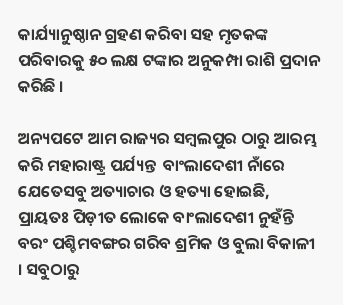କାର୍ଯ୍ୟାନୁଷ୍ଠାନ ଗ୍ରହଣ କରିବା ସହ ମୃତକଙ୍କ ପରିବାରକୁ ୫୦ ଲକ୍ଷ ଟଙ୍କାର ଅନୁକମ୍ପା ରାଶି ପ୍ରଦାନ କରିଛି ।

ଅନ୍ୟପଟେ ଆମ ରାଜ୍ୟର ସମ୍ବଲପୁର ଠାରୁ ଆରମ୍ଭ କରି ମହାରାଷ୍ଟ୍ର ପର୍ଯ୍ୟନ୍ତ  ବାଂଲାଦେଶୀ ନାଁରେ ଯେତେସବୁ ଅତ୍ୟାଚାର ଓ ହତ୍ୟା ହୋଇଛି, ପ୍ରାୟତଃ ପିଡ଼ୀତ ଲୋକେ ବାଂଲାଦେଶୀ ନୁହଁନ୍ତି ବରଂ ପଶ୍ଚିମବଙ୍ଗର ଗରିବ ଶ୍ରମିକ ଓ ବୁଲା ବିକାଳୀ । ସବୁଠାରୁ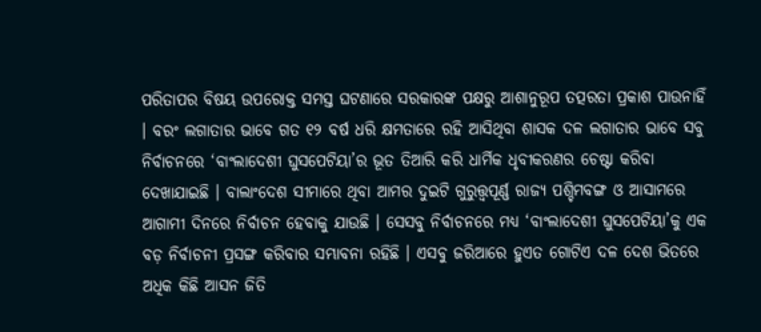ପରିତାପର ବିଷୟ ଉପରୋକ୍ତ ସମସ୍ତ ଘଟଣାରେ ସରକାରଙ୍କ ପକ୍ଷରୁ ଆଶାନୁରୂପ ତତ୍ପରତା ପ୍ରକାଶ ପାଉନାହିଁ । ବରଂ ଲଗାତାର ଭାବେ ଗତ ୧୨ ବର୍ଷ ଧରି କ୍ଷମତାରେ ରହି ଆସିଥିବା ଶାସକ ଦଳ ଲଗାତାର ଭାବେ ସବୁ ନିର୍ବାଚନରେ ‘ବାଂଲାଦେଶୀ ଘୁସପେଟିୟା’ର ଭୂତ ତିଆରି କରି ଧାର୍ମିକ ଧୃବୀକରଣର ଚେଷ୍ଟା କରିବା ଦେଖାଯାଇଛି । ବାଲାଂଦେଶ ସୀମାରେ ଥିବା ଆମର ଦୁଇଟି ଗୁରୁତ୍ତ୍ୱପୂର୍ଣ୍ଣ ରାଜ୍ୟ ପଶ୍ଚିମବଙ୍ଗ ଓ ଆସାମରେ ଆଗାମୀ ଦିନରେ ନିର୍ବାଚନ ହେବାକୁ ଯାଉଛି । ସେସବୁ ନିର୍ବାଚନରେ ମଧ୍ୟ ‘ବାଂଲାଦେଶୀ ଘୁସପେଟିୟା’କୁ ଏକ ବଡ଼ ନିର୍ବାଚନୀ ପ୍ରସଙ୍ଗ କରିବାର ସମ୍ଭାବନା ରହିଛି । ଏସବୁ ଜରିଆରେ ହୁଏତ ଗୋଟିଏ ଦଳ ଦେଶ ଭିତରେ ଅଧିକ କିଛି ଆସନ ଜିତି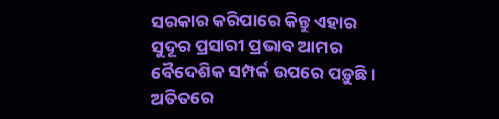ସରକାର କରିପାରେ କିନ୍ତୁ ଏହାର ସୁଦୂର ପ୍ରସାରୀ ପ୍ରଭାବ ଆମର ବୈଦେଶିକ ସମ୍ପର୍କ ଉପରେ ପଡ଼ୁଛି । ଅତିତରେ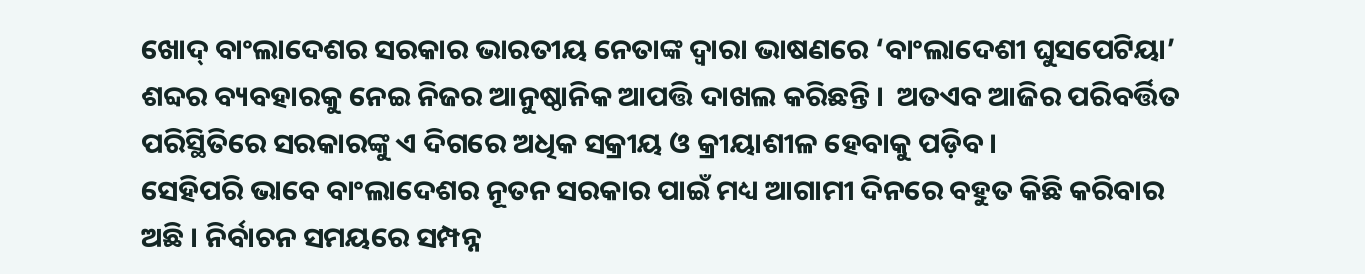ଖୋଦ୍ ବାଂଲାଦେଶର ସରକାର ଭାରତୀୟ ନେତାଙ୍କ ଦ୍ୱାରା ଭାଷଣରେ ‘ବାଂଲାଦେଶୀ ଘୁସପେଟିୟା’ ଶବ୍ଦର ବ୍ୟବହାରକୁ ନେଇ ନିଜର ଆନୁଷ୍ଠାନିକ ଆପତ୍ତି ଦାଖଲ କରିଛନ୍ତି ।  ଅତଏବ ଆଜିର ପରିବର୍ତ୍ତିତ ପରିସ୍ଥିତିରେ ସରକାରଙ୍କୁ ଏ ଦିଗରେ ଅଧିକ ସକ୍ରୀୟ ଓ କ୍ରୀୟାଶୀଳ ହେବାକୁ ପଡ଼ିବ ।
ସେହିପରି ଭାବେ ବାଂଲାଦେଶର ନୂତନ ସରକାର ପାଇଁ ମଧ୍ୟ ଆଗାମୀ ଦିନରେ ବହୁତ କିଛି କରିବାର ଅଛି । ନିର୍ବାଚନ ସମୟରେ ସମ୍ପନ୍ନ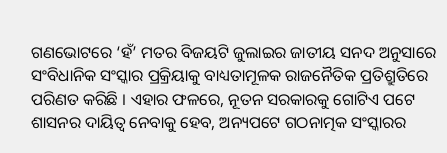ଗଣଭୋଟରେ ‘ହଁ’ ମତର ବିଜୟଟି ଜୁଲାଇର ଜାତୀୟ ସନଦ ଅନୁସାରେ ସଂବିଧାନିକ ସଂସ୍କାର ପ୍ରକ୍ରିୟାକୁ ବାଧ୍ୟତାମୂଳକ ରାଜନୈତିକ ପ୍ରତିଶ୍ରୁତିରେ ପରିଣତ କରିଛି । ଏହାର ଫଳରେ, ନୂତନ ସରକାରକୁ ଗୋଟିଏ ପଟେ ଶାସନର ଦାୟିତ୍ୱ ନେବାକୁ ହେବ, ଅନ୍ୟପଟେ ଗଠନାତ୍ମକ ସଂସ୍କାରର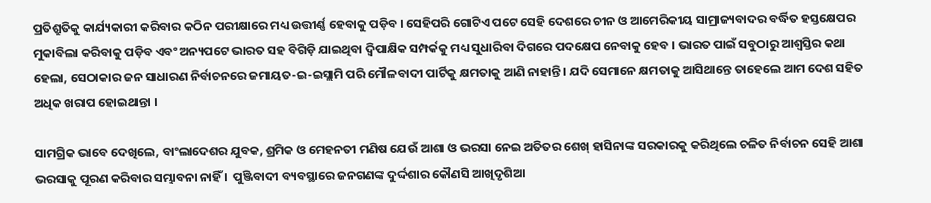ପ୍ରତିଶ୍ରୁତିକୁ କାର୍ଯ୍ୟକାରୀ କରିବାର କଠିନ ପରୀକ୍ଷାରେ ମଧ୍ୟ ଉତ୍ତୀର୍ଣ୍ଣ ହେବାକୁ ପଡ଼ିବ । ସେହିପରି ଗୋଟିଏ ପଟେ ସେହି ଦେଶରେ ଚୀନ ଓ ଆମେରିକୀୟ ସାମ୍ରାଜ୍ୟବାଦର ବର୍ଦ୍ଧିତ ହସ୍ତକ୍ଷେପର ମୁକାବିଲା କରିବାକୁ ପଡ଼ିବ ଏବଂ ଅନ୍ୟପଟେ ଭାରତ ସହ ବିଗିଡ଼ି ଯାଇଥିବା ଦ୍ୱିପାକ୍ଷିକ ସମ୍ପର୍କକୁ ମଧ୍ୟ ସୁଧାରିବା ଦିଗରେ ପଦକ୍ଷେପ ନେବାକୁ ହେବ । ଭାରତ ପାଇଁ ସବୁଠାରୁ ଆଶ୍ୱସ୍ତିର କଥା ହେଲା, ସେଠାକାର ଜନ ସାଧାରଣ ନିର୍ବାଚନରେ ଜମାୟତ-ଇ-ଇସ୍ଲାମି ପରି ମୌଳବାଦୀ ପାର୍ଟିକୁ କ୍ଷମତାକୁ ଆଣି ନାହାନ୍ତି । ଯଦି ସେମାନେ କ୍ଷମତାକୁ ଆସିଥାନ୍ତେ ତାହେଲେ ଆମ ଦେଶ ସହିତ ଅଧିକ ଖରାପ ହୋଇଥାନ୍ତା ।

ସାମଗ୍ରିକ ଭାବେ ଦେଖିଲେ, ବାଂଲାଦେଶର ଯୁବକ, ଶ୍ରମିକ ଓ ମେହନତୀ ମଣିଷ ଯେଉଁ ଆଶା ଓ ଭରସା ନେଇ ଅତିତର ଶେଖ୍ ହାସିନାଙ୍କ ସରକାରକୁ କରିଥିଲେ ଚଳିତ ନିର୍ବାଚନ ସେହି ଆଶା ଭରସାକୁ ପୂରଣ କରିବାର ସମ୍ଭାବନା ନାହିଁ ।  ପୁଞ୍ଜିବାଦୀ ବ୍ୟବସ୍ଥାରେ ଜନଗଣଙ୍କ ଦୁର୍ଦ୍ଦଶାର କୌଣସି ଆଖିଦୃଶିଆ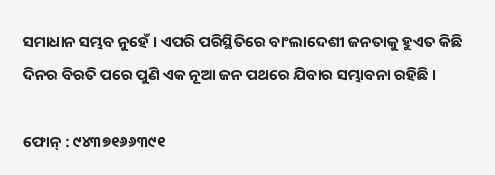ସମାଧାନ ସମ୍ଭବ ନୁହେଁ । ଏପରି ପରିସ୍ଥିତିରେ ବାଂଲାଦେଶୀ ଜନତାକୁ ହୁଏତ କିଛି ଦିନର ବିରତି ପରେ ପୁଣି ଏକ ନୂଆ ଜନ ପଥରେ ଯିବାର ସମ୍ଭାବନା ରହିଛି ।

ଫୋନ୍ : ୯୪୩୭୧୬୬୩୯୧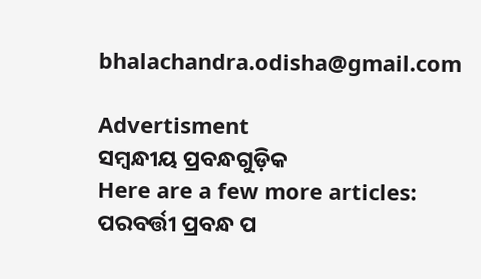bhalachandra.odisha@gmail.com

Advertisment
ସମ୍ବନ୍ଧୀୟ ପ୍ରବନ୍ଧଗୁଡ଼ିକ
Here are a few more articles:
ପରବର୍ତ୍ତୀ ପ୍ରବନ୍ଧ ପ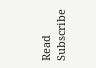Read
Subscribe